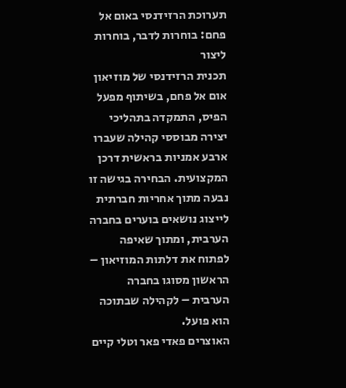תערוכת הרזידנסי באום אל פחם: בוחרות לדבר, בוחרות ליצור
תכנית הרזידנסי של מוזיאון אום אל פחם, בשיתוף מפעל הפיס, התמקדה בתהליכי יצירה מבוססי קהילה שעברו ארבע אמניות בראשית דרכן המקצועית. הבחירה בגישה זו נבעה מתוך אחריות חברתית לייצוג נושאים בוערים בחברה הערבית, ומתוך שאיפה לפתוח את דלתות המוזיאון – הראשון מסוגו בחברה הערבית – לקהילה שבתוכה הוא פועל.
האוצרים פאדי פאר וטלי קיים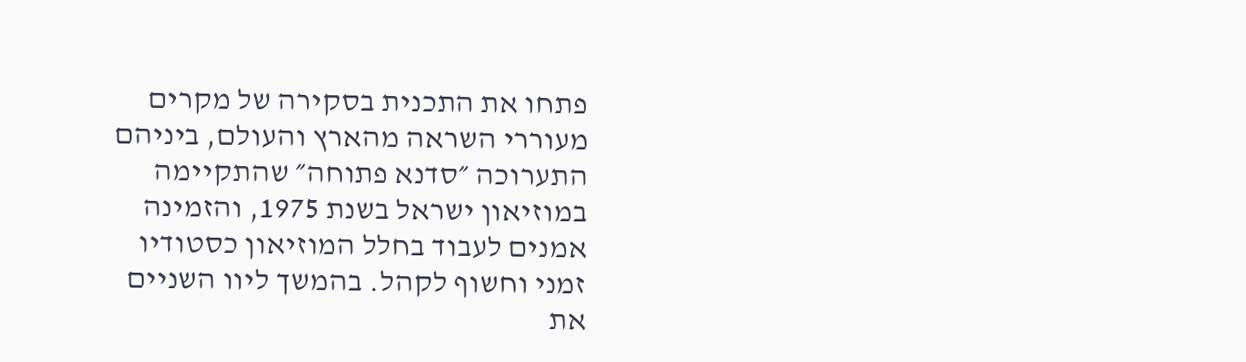פתחו את התכנית בסקירה של מקרים מעוררי השראה מהארץ והעולם, ביניהם התערוכה ״סדנא פתוחה״ שהתקיימה במוזיאון ישראל בשנת 1975, והזמינה אמנים לעבוד בחלל המוזיאון כסטודיו זמני וחשוף לקהל. בהמשך ליוו השניים את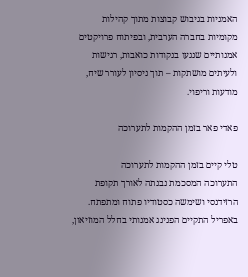האמניות בגיבוש קבוצות מתוך קהילות מקומיות בחברה הערבית, ובפיתוח פרויקטים אמנותיים שנגעו בנקודות כואבות, רגישות ולעיתים מושתקות – תוך ניסיון לעורר שיח, מודעות וריפוי.

פאדי פאר בזמן ההקמות לתערוכה

טלי קיים בזמן ההקמות לתערוכה
התערוכה המסכמת נבנתה לאורך תקופת הרזידנסי ושימשה כסטודיו פתוח ומתפתח. באפריל התקיים הפנינג אמנותי בחלל המוזיאון,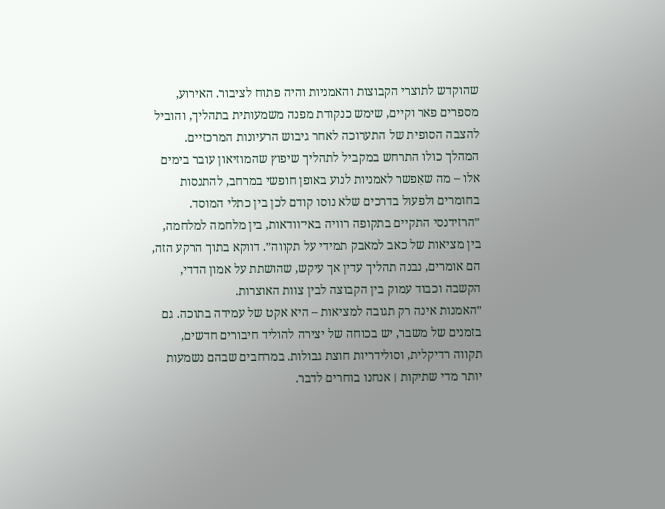שהוקדש לתוצרי הקבוצות והאמניות והיה פתוח לציבור. האירוע, מספרים פאר וקיים, שימש כנקודת מפנה משמעותית בתהליך, והוביל להצבה הסופית של התערוכה לאחר גיבוש הרעיונות המרכזיים. המהלך כולו התרחש במקביל לתהליך שיפוץ שהמוזיאון עובר בימים אלו – מה שאִפשר לאמניות לנוע באופן חופשי במרחב, להתנסות בחומרים ולפעול בדרכים שלא נוסו קודם לכן בין כתלי המוסד.
״הרזידנסי התקיים בתקופה רוויה באי־וודאות, בין מלחמה למלחמה, בין מציאות של כאב למאבק תמידי על תקווה״. דווקא בתוך הרקע הזה, הם אומרים, נבנה תהליך עדין אך עיקש, שהושתת על אמון הדדי, הקשבה וכבוד עמוק בין הקבוצה לבין צוות האוצרות.
״האמנות אינה רק תגובה למציאות – היא אקט של עמידה בתוכה. גם בזמנים של משבר, יש בכוחה של יצירה להוליד חיבורים חדשים, תקווה רדיקלית, וסולידריות חוצת גבולות. במרחבים שבהם נשמעות יותר מדי שתיקות ׀ אנחנו בוחרים לדבר.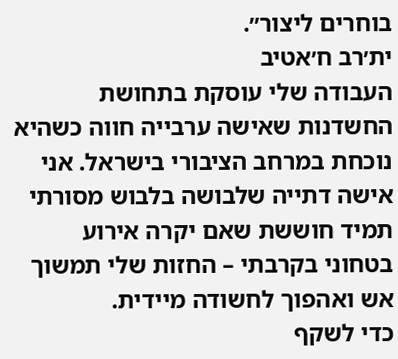בוחרים ליצור״.
ית׳רב ח׳אטיב
העבודה שלי עוסקת בתחושת החשדנות שאישה ערבייה חווה כשהיא נוכחת במרחב הציבורי בישראל. אני אישה דתייה שלבושה בלבוש מסורתי תמיד חוששת שאם יקרה אירוע בטחוני בקרבתי – החזות שלי תמשוך אש ואהפוך לחשודה מיידית.
כדי לשקף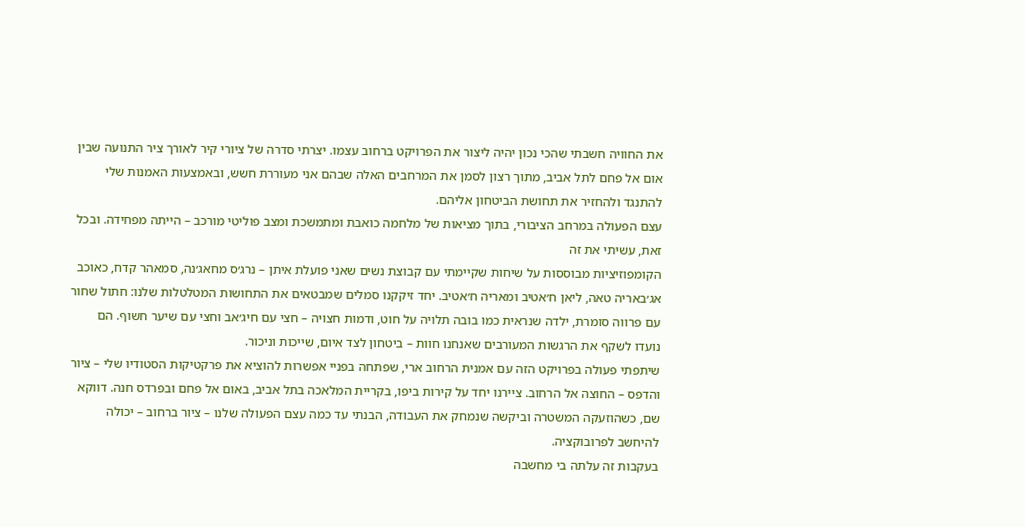את החוויה חשבתי שהכי נכון יהיה ליצור את הפרויקט ברחוב עצמו. יצרתי סדרה של ציורי קיר לאורך ציר התנועה שבין אום אל פחם לתל אביב, מתוך רצון לסמן את המרחבים האלה שבהם אני מעוררת חשש, ובאמצעות האמנות שלי להתנגד ולהחזיר את תחושת הביטחון אליהם.
עצם הפעולה במרחב הציבורי, בתוך מציאות של מלחמה כואבת ומתמשכת ומצב פוליטי מורכב – הייתה מפחידה. ובכל זאת, עשיתי את זה
הקומפוזיציות מבוססות על שיחות שקיימתי עם קבוצת נשים שאני פועלת איתן – נרג׳ס מחאג׳נה, סמאהר קדח, כאוכב אג׳באריה טאה, ליאן ח׳אטיב ומאריה ח׳אטיב. יחד זיקקנו סמלים שמבטאים את התחושות המטלטלות שלנו: חתול שחור עם פרווה סומרת, ילדה שנראית כמו בובה תלויה על חוט, ודמות חצויה – חצי עם חיג׳אב וחצי עם שיער חשוף. הם נועדו לשקף את הרגשות המעורבים שאנחנו חוות – ביטחון לצד איום, שייכות וניכור.
שיתפתי פעולה בפרויקט הזה עם אמנית הרחוב ארי, שפתחה בפניי אפשרות להוציא את פרקטיקות הסטודיו שלי – ציור והדפס – החוצה אל הרחוב. ציירנו יחד על קירות ביפו, בקריית המלאכה בתל אביב, באום אל פחם ובפרדס חנה. דווקא שם, כשהוזעקה המשטרה וביקשה שנמחק את העבודה, הבנתי עד כמה עצם הפעולה שלנו – ציור ברחוב – יכולה להיחשב לפרובוקציה.
בעקבות זה עלתה בי מחשבה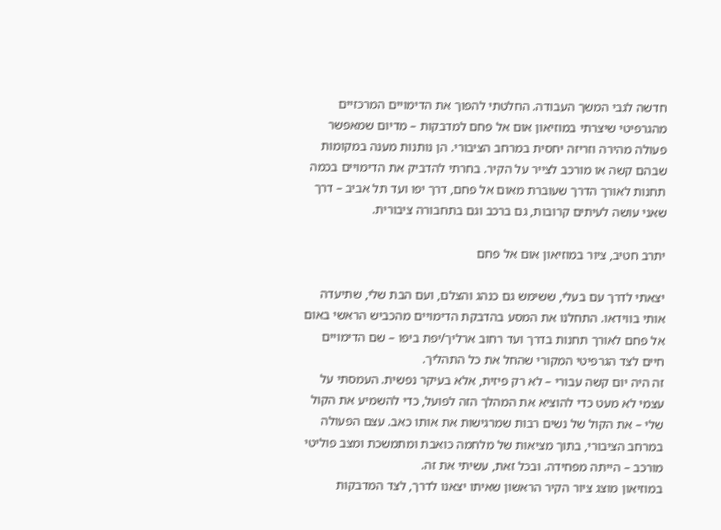חדשה לגבי המשך העבודה. החלטתי להפוך את הדימויים המרכזיים מהגרפיטי שיצרתי במוזיאון אום אל פחם למדבקות – מדיום שמאפשר פעולה מהירה וזריזה יחסית במרחב הציבורי. הן נותנות מענה במקומות שבהם קשה או מורכב לצייר על הקיר. בחרתי להדביק את הדימויים בכמה תחנות לאורך הדרך שעוברת מאום אל פחם, דרך יפו ועד תל אביב – דרך שאני עושה לעיתים קרובות, גם ברכב וגם בתחבורה ציבורית.

יתרב חטיב, ציור במוזיאון אום אל פחם

יצאתי לדרך עם בעלי, ששימש גם כנהג והצלם, ועם הבת שלי, שתיעדה אותי בווידאו. התחלנו את המסע בהדבקת הדימויים מהכביש הראשי באום אל פחם לאורך תחנות בדרך ועד רחוב ארליך/יפת ביפו – שם הדימויים חיים לצד הגרפיטי המקורי שהחל את כל התהליך.
זה היה יום קשה עבורי – לא רק פיזית, אלא בעיקר נפשית. העמסתי על עצמי לא מעט כדי להוציא את המהלך הזה לפועל, כדי להשמיע את הקול שלי – את הקול של נשים רבות שמרגישות את אותו כאב. עצם הפעולה במרחב הציבורי, בתוך מציאות של מלחמה כואבת ומתמשכת ומצב פוליטי מורכב – הייתה מפחידה. ובכל זאת, עשיתי את זה.
במוזיאון מוצג ציור הקיר הראשון שאיתו יצאנו לדרך, לצד המדבקות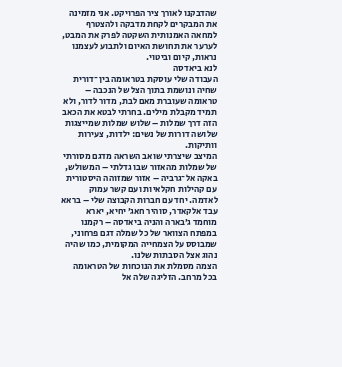שהדבקנו לאורך ציר הפרויקט. אני מזמינה את המבקרים לקחת מדבקה ולהצטרף למחאה האמנותית השקטה לפרק את המבט, לערער את תחושת האיום ולתבוע לעצמנו נראות, קיום וביטוי.
לנא ביאדסה
העבודה שלי עוסקת בטראומה בין־דורית שחיה ונושמת בתוך הצל של הנכבה – טראומה שעוברת מאם לבת, מדור לדור, ולא תמיד מקבלת מילים. בחרתי לבטא את הכאב הזה דרך שמלות – שלוש שמלות שמייצגות שלושה דורות של נשים: ילדות, צעירות וותיקות.
המיצב שיצרתי שואב השראה מדגם מסורתי של שמלות מהאזור שבו גדלתי – המשולש, באקה אל־גרביה – אזור שמזוהה היסטורית עם קהילות חקלאיות ועם קשר עמוק לאדמה. יחד עם חברות הקבוצה שלי – בראא עבד אלקאדר, סוהיר חאג׳ יחיא, יארא מוחמד ג׳בארה והניה ביאדסה – רקמנו במפתח הצוואר של כל שמלה דגם פרחוני, שמבוסס על הצמחייה המקומית, כמו שהיה נהוג אצל הסבתות שלנו.
הצמה מסמלת את הנוכחות של הטראומה בכל מרחב. הזליגה שלה אל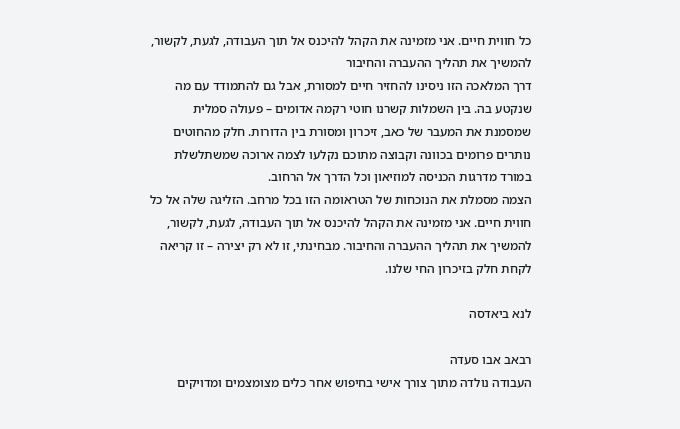כל חווית חיים. אני מזמינה את הקהל להיכנס אל תוך העבודה, לגעת, לקשור, להמשיך את תהליך ההעברה והחיבור
דרך המלאכה הזו ניסינו להחזיר חיים למסורת, אבל גם להתמודד עם מה שנקטע בה. בין השמלות קשרנו חוטי רקמה אדומים – פעולה סמלית שמסמנת את המעבר של כאב, זיכרון ומסורת בין הדורות. חלק מהחוטים נותרים פרומים בכוונה וקבוצה מתוכם נקלעו לצמה ארוכה שמשתלשלת במורד מדרגות הכניסה למוזיאון וכל הדרך אל הרחוב.
הצמה מסמלת את הנוכחות של הטראומה הזו בכל מרחב. הזליגה שלה אל כל חווית חיים. אני מזמינה את הקהל להיכנס אל תוך העבודה, לגעת, לקשור, להמשיך את תהליך ההעברה והחיבור. מבחינתי, זו לא רק יצירה – זו קריאה לקחת חלק בזיכרון החי שלנו.

לנא ביאדסה

רבאב אבו סעדה
העבודה נולדה מתוך צורך אישי בחיפוש אחר כלים מצומצמים ומדויקים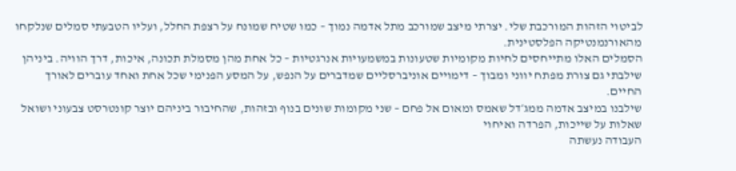לביטוי הזהות המורכבת שלי. יצרתי מיצב שמורכב מתל אדמה נמוך – כמו שטיח שמונח על רצפת החלל, ועליו הטבעתי סמלים שנלקחו מהאורנמנטיקה הפלסטינית.
הסמלים האלו מתייחסים לחיות מקומיות שטעונות במשמעויות אנרגטיות – כל אחת מהן מסמלת תכונה, איכות, דרך הוויה. ביניהן שילבתי גם צורת מפתח יווני ומבוך – דימויים אוניברסליים שמדברים על הנפש, על המסע הפנימי שכל אחת ואחד עוברים לאורך החיים.
שילבנו במיצב אדמה ממג׳דל שאמס ומאום אל פחם – שני מקומות שונים בנוף ובזהות, שהחיבור ביניהם יוצר קונטרסט צבעוני ושואל שאלות על שייכות, הפרדה ואיחוי
העבודה נעשתה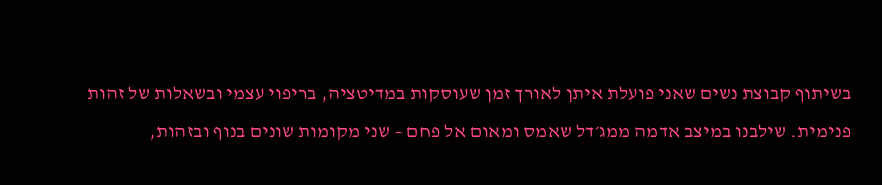בשיתוף קבוצת נשים שאני פועלת איתן לאורך זמן שעוסקות במדיטציה, בריפוי עצמי ובשאלות של זהות פנימית. שילבנו במיצב אדמה ממג׳דל שאמס ומאום אל פחם – שני מקומות שונים בנוף ובזהות,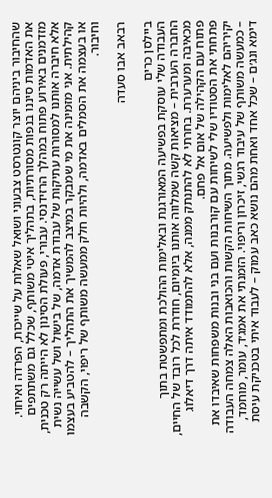שהחיבור ביניהם יוצר קונטרסט צבעוני ושואל שאלות על שייכות, הפרדה ואיחוי.
את האדמות סיננו בנפות מסורתיות, בתהליך איטי משותף, שכלל גם משתתפים מזדמנים באירוע פתוח במהלך הרזידנסי. עבורי, פעולת הסינון לא הייתה רק טכנית, אלא חיברה אותנו למסורות עתיקות של עבודת אדמה, של בישול ושל עשייה נשית קהילתית. אני מזמינה את מי שמבקר במיצב להמשיך את התהליך – להטביע בעצמו או בעצמה את הסמלים באדמה, ולהיות חלק ממעשה משותף של ריפוי, הקשבה וחיבור.

רבאב אבו סעדה

ביילסן כרים
העבודה שלי עוסקת בפשיעה המאורגנת ובאלימות ההולכת ומתפשטת בתוך החברה הערבית – מציאות קשה שמלווה אותנו ביומיום, חודרת לכל רובד של החיים, מכאיבה ומערערת. בחרתי לא להתנתק ממנה, אלא להתמודד איתה דרך דיאלוג פתוח עם הקהילה של אום אל פחם.
פתחתי את הסטודיו שלי לשיחות עם קורבנות ועם בני ובנות משפחות שאיבדו את יקיריהם לאלימות ולפשיעה. מתוך השיחות הקשות והכואבות האלה צמחה העבודה – כמעשה משותף של עיבוד רגשי, זיכרון וריפוי. הזמנתי את אמג׳ד, עומר, מוחמד, דימא ונג׳ם – שכל אחד ואחת מהם נושא כאב עמוק – לעבוד איתי בטכניקת עיסת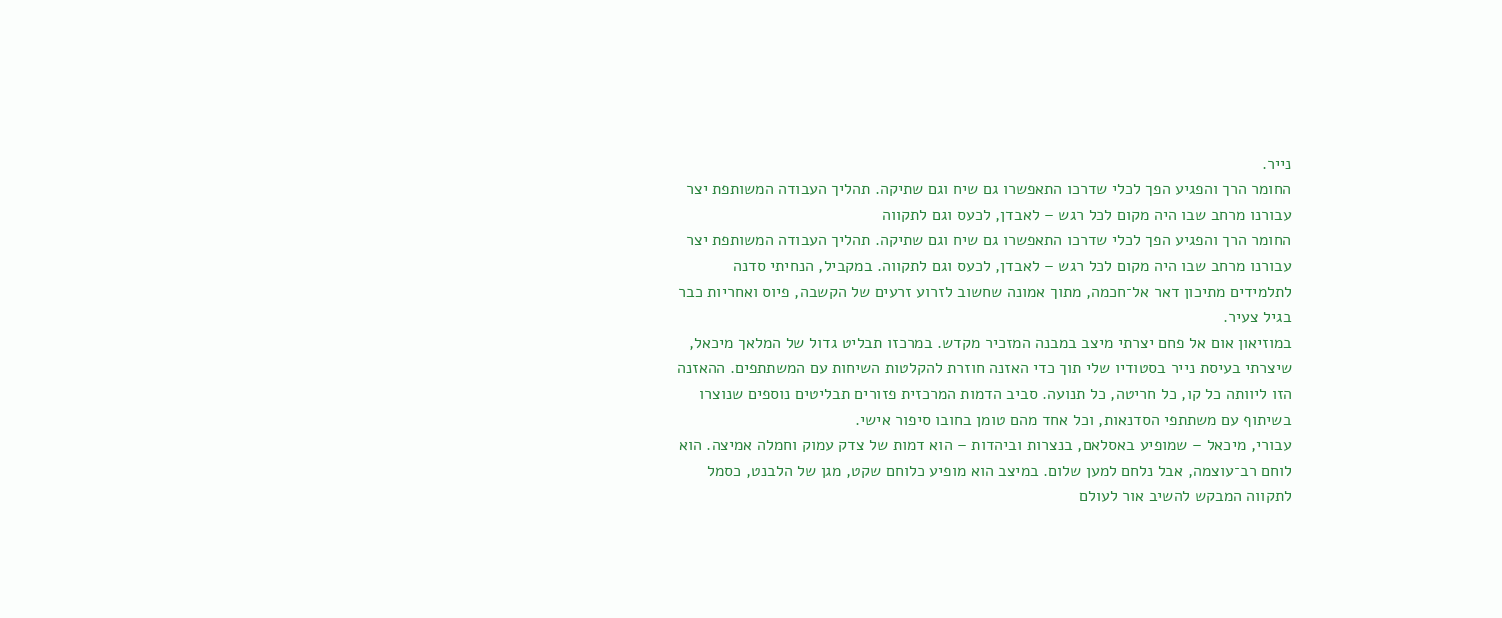נייר.
החומר הרך והפגיע הפך לכלי שדרכו התאפשרו גם שיח וגם שתיקה. תהליך העבודה המשותפת יצר עבורנו מרחב שבו היה מקום לכל רגש – לאבדן, לכעס וגם לתקווה
החומר הרך והפגיע הפך לכלי שדרכו התאפשרו גם שיח וגם שתיקה. תהליך העבודה המשותפת יצר עבורנו מרחב שבו היה מקום לכל רגש – לאבדן, לכעס וגם לתקווה. במקביל, הנחיתי סדנה לתלמידים מתיכון דאר אל־חכמה, מתוך אמונה שחשוב לזרוע זרעים של הקשבה, פיוס ואחריות כבר בגיל צעיר.
במוזיאון אום אל פחם יצרתי מיצב במבנה המזכיר מקדש. במרכזו תבליט גדול של המלאך מיכאל, שיצרתי בעיסת נייר בסטודיו שלי תוך כדי האזנה חוזרת להקלטות השיחות עם המשתתפים. ההאזנה הזו ליוותה כל קו, כל חריטה, כל תנועה. סביב הדמות המרכזית פזורים תבליטים נוספים שנוצרו בשיתוף עם משתתפי הסדנאות, וכל אחד מהם טומן בחובו סיפור אישי.
עבורי, מיכאל – שמופיע באסלאם, בנצרות וביהדות – הוא דמות של צדק עמוק וחמלה אמיצה. הוא לוחם רב־עוצמה, אבל נלחם למען שלום. במיצב הוא מופיע כלוחם שקט, מגן של הלבנט, כסמל לתקווה המבקש להשיב אור לעולם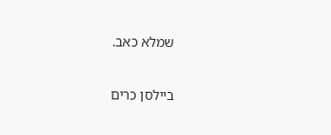שמלא כאב.

ביילסן כרים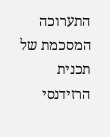התערוכה המסכמת של תכנית הרזידנסי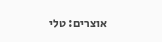אוצרים: טלי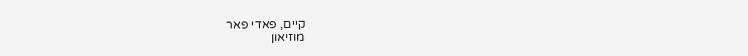קיים, פאדי פאר
מוזיאון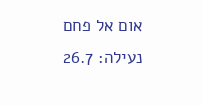אום אל פחם
נעילה: 26.7